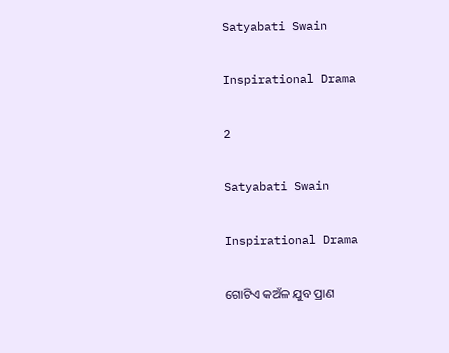Satyabati Swain

Inspirational Drama

2

Satyabati Swain

Inspirational Drama

ଗୋଟିଏ କଅଁଳ ଯୁବ ପ୍ରାଣ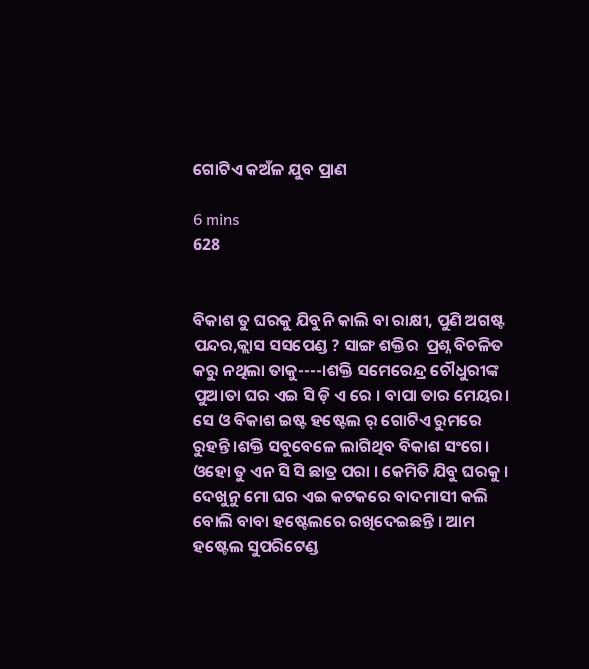ଗୋଟିଏ କଅଁଳ ଯୁବ ପ୍ରାଣ

6 mins
628


ବିକାଶ ତୁ ଘରକୁ ଯିବୁନି କାଲି ବା ରାକ୍ଷୀ, ପୁଣି ଅଗଷ୍ଟ ପନ୍ଦର,କ୍ଲାସ ସସପେଣ୍ଡ ? ସାଙ୍ଗ ଶକ୍ତିର  ପ୍ରଶ୍ନ ବିଚଳିତ କରୁ ନଥିଲା ତାକୁ----।ଶକ୍ତି ସମେରେନ୍ଦ୍ର ଚୌଧୁରୀଙ୍କ ପୁଅ।ତା ଘର ଏଇ ସି ଡ଼ି ଏ ରେ । ବାପା ତାର ମେୟର। ସେ ଓ ବିକାଶ ଇଷ୍ଟ ହଷ୍ଟେଲ ର୍ ଗୋଟିଏ ରୁମରେ ରୁହନ୍ତି।ଶକ୍ତି ସବୁବେଳେ ଲାଗିଥିବ ବିକାଶ ସଂଗେ। ଓହୋ ତୁ ଏନ ସି ସି ଛାତ୍ର ପରା । କେମିତି ଯିବୁ ଘରକୁ । ଦେଖୁନୁ ମୋ ଘର ଏଇ କଟକରେ ବାଦମାସୀ କଲି ବୋଲି ବାବା ହଷ୍ଟେଲରେ ରଖିଦେଇଛନ୍ତି । ଆମ ହଷ୍ଟେଲ ସୁପରିଟେଣ୍ଡ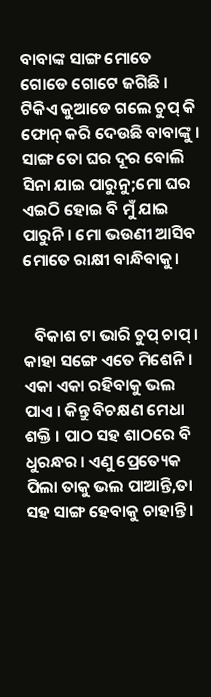ବାବାଙ୍କ ସାଙ୍ଗ ମୋତେ ଗୋଡେ ଗୋଟେ ଜଗିଛି । ଟିକିଏ କୁଆଡେ ଗଲେ ଚୁପ୍ କି ଫୋନ୍ କରି ଦେଉଛି ବାବାଙ୍କୁ । ସାଙ୍ଗ ତୋ ଘର ଦୂର ବୋଲି ସିନା ଯାଇ ପାରୁନୁ;ମୋ ଘର ଏଇଠି ହୋଇ ବି ମୁଁ ଯାଇ ପାରୁନି । ମୋ ଭଉଣୀ ଆସିବ ମୋତେ ରାକ୍ଷୀ ବାନ୍ଧିବାକୁ।


   ବିକାଶ ଟା ଭାରି ଚୁପ୍ ଚାପ୍ । କାହା ସଙ୍ଗେ ଏତେ ମିଶେନି । ଏକା ଏକା ରହିବାକୁ ଭଲ ପାଏ । କିନ୍ତୁ ବିଚକ୍ଷଣ ମେଧା ଶକ୍ତି । ପାଠ ସହ ଶାଠରେ ବି ଧୁରନ୍ଧର । ଏଣୁ ପ୍ରେତ୍ୟେକ ପିଲା ତାକୁ ଭଲ ପାଆନ୍ତି,ତା ସହ ସାଙ୍ଗ ହେବାକୁ ଚାହାନ୍ତି ।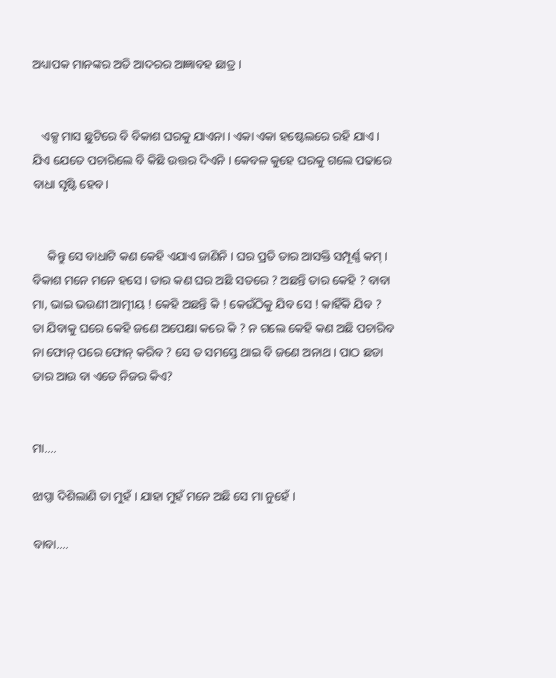ଅଧ୍ୟାପକ ମାନଙ୍କର ଅତି ଆଦରର ଆଜ୍ଞାବହ ଛାତ୍ର ।


   ଏକ୍ସ ମାସ ଛୁଟିରେ ବି ବିକାଶ ଘରକୁ ଯାଏନା । ଏକା ଏକା ହଷ୍ଟେଲରେ ରହି ଯାଏ । ଯିଏ ଯେତେ ପଚାରିଲେ ବି କିଛି ଉତ୍ତର ଦିଏନି । କେବଳ କୁହେ ଘରକୁ ଗଲେ ପଢାରେ ବାଧା ସୃଷ୍ଟି ହେବ।


     କିନ୍ତୁ ସେ ବାଧାଟି କଣ କେହି ଏଯାଏ ଜାଣିନି । ଘର ପ୍ରତି ତାର ଆସକ୍ତି ସମ୍ପୂର୍ଣ୍ଣ କମ୍ । ବିକାଶ ମନେ ମନେ ହସେ । ତାର କଣ ଘର ଅଛି ସତରେ ? ଅଛନ୍ତି ତାର କେହି ? ବାବା ମା, ଭାଇ ଭଉଣୀ ଆତ୍ମୀୟ ! କେହି ଅଛନ୍ତି କି ! କେଉଁଠିକୁ ଯିବ ସେ ! କାହିଁକି ଯିବ ? ତା ଯିବାକୁ ଘରେ କେହି ଜଣେ ଅପେକ୍ଷା କରେ କି ? ନ ଗଲେ କେହି କଣ ଅଛି ପଚାରିବ ନା ଫୋନ୍ ପରେ ଫୋନ୍ କରିବ ? ସେ ତ ସମସ୍ତେ ଥାଇ ବି ଜଣେ ଅନାଥ । ପାଠ ଛଡା ତାର ଆଉ ବା ଏତେ ନିଜର କିଏ?


ମା....

ଝାପ୍ସା ଦିଶିଲାଣି ତା ମୁହଁ । ଯାହା ମୁହଁ ମନେ ଅଛି ସେ ମା ନୁହେଁ ।

ବାବା....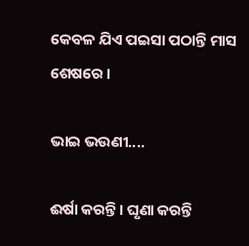କେବଳ ଯିଏ ପଇସା ପଠାନ୍ତି ମାସ ଶେଷରେ ।

ଭାଇ ଭଉଣୀ....

ଈର୍ଷା କରନ୍ତି। ଘୃଣା କରନ୍ତି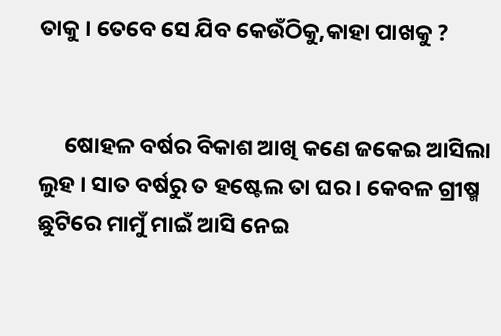ତାକୁ । ତେବେ ସେ ଯିବ କେଉଁଠିକୁ,କାହା ପାଖକୁ ?


     ଷୋହଳ ବର୍ଷର ବିକାଶ ଆଖି କଣେ ଜକେଇ ଆସିଲା ଲୁହ । ସାତ ବର୍ଷରୁ ତ ହଷ୍ଟେଲ ତା ଘର । କେବଳ ଗ୍ରୀଷ୍ମ ଛୁଟିରେ ମାମୁଁ ମାଇଁ ଆସି ନେଇ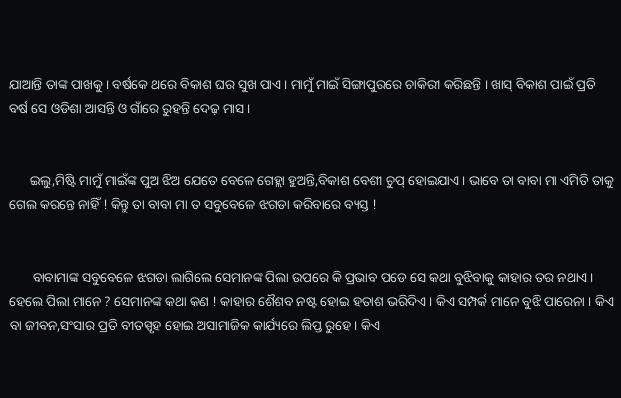ଯାଆନ୍ତି ତାଙ୍କ ପାଖକୁ । ବର୍ଷକେ ଥରେ ବିକାଶ ଘର ସୁଖ ପାଏ । ମାମୁଁ ମାଇଁ ସିଙ୍ଗାପୁରରେ ଚାକିରୀ କରିଛନ୍ତି । ଖାସ୍ ବିକାଶ ପାଇଁ ପ୍ରତି ବର୍ଷ ସେ ଓଡିଶା ଆସନ୍ତି ଓ ଗାଁରେ ରୁହନ୍ତି ଦେଢ଼ ମାସ ।


      ଇଲୁ,ମିଷ୍ଟି ମାମୁଁ ମାଇଁଙ୍କ ପୁଅ ଝିଅ ଯେତେ ବେଳେ ଗେହ୍ଲା ହୁଅନ୍ତି,ବିକାଶ ବେଶୀ ଚୁପ୍ ହୋଇଯାଏ । ଭାବେ ତା ବାବା ମା ଏମିତି ତାକୁ ଗେଲ କରନ୍ତେ ନାହିଁ ! କିନ୍ତୁ ତା ବାବା ମା ତ ସବୁବେଳେ ଝଗଡା କରିବାରେ ବ୍ୟସ୍ତ !


       ବାବାମାଙ୍କ ସବୁବେଳେ ଝଗଡା ଲାଗିଲେ ସେମାନଙ୍କ ପିଲା ଉପରେ କି ପ୍ରଭାବ ପଡେ ସେ କଥା ବୁଝିବାକୁ କାହାର ତର ନଥାଏ । ହେଲେ ପିଲା ମାନେ ? ସେମାନଙ୍କ କଥା କଣ ! କାହାର ଶୈଶବ ନଷ୍ଟ ହୋଇ ହତାଶ ଭରିଦିଏ । କିଏ ସମ୍ପର୍କ ମାନେ ବୁଝି ପାରେନା । କିଏ ବା ଜୀବନ,ସଂସାର ପ୍ରତି ବୀତସ୍ପୃହ ହୋଇ ଅସାମାଜିକ କାର୍ଯ୍ୟରେ ଲିପ୍ତ ରୁହେ । କିଏ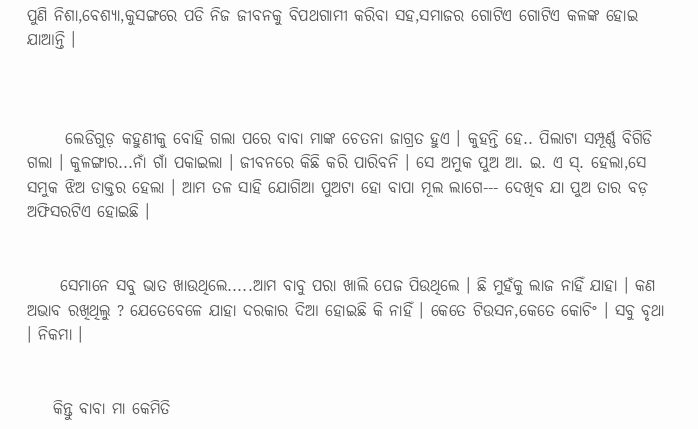ପୁଣି ନିଶା,ବେଶ୍ୟା,କୁସଙ୍ଗରେ ପଡି ନିଜ ଜୀବନକୁ ବିପଥଗାମୀ କରିବା ସହ,ସମାଜର ଗୋଟିଏ ଗୋଟିଏ କଳଙ୍କ ହୋଇ ଯାଆନ୍ତି ।



      ଲେଡିଗୁଡ଼ କହୁଣୀକୁ ବୋହି ଗଲା ପରେ ବାବା ମାଙ୍କ ଚେତନା ଜାଗ୍ରତ ହୁଏ । କୁହନ୍ତି ହେ.. ପିଲାଟା ସମ୍ପୂର୍ଣ୍ଣ ବିଗିଡି ଗଲା । କୁଳଙ୍ଗାର...ନାଁ ଗାଁ ପକାଇଲା । ଜୀବନରେ କିଛି କରି ପାରିବନି । ସେ ଅମୁକ ପୁଅ ଆ. ଇ. ଏ ସ୍. ହେଲା,ସେ ସମୁକ ଝିଅ ଡାକ୍ତର ହେଲା । ଆମ ତଳ ସାହି ଯୋଗିଆ ପୁଅଟା ହୋ ବାପା ମୂଲ ଲାଗେ--- ଦେଖିବ ଯା ପୁଅ ତାର ବଡ଼ ଅଫିସରଟିଏ ହୋଇଛି ।


     ସେମାନେ ସବୁ ଭାତ ଖାଉଥିଲେ.....ଆମ ବାବୁ ପରା ଖାଲି ପେଜ ପିଉଥିଲେ । ଛି ମୁହଁକୁ ଲାଜ ନାହିଁ ଯାହା । କଣ ଅଭାବ ରଖିଥିଲୁ ? ଯେତେବେଳେ ଯାହା ଦରକାର ଦିଆ ହୋଇଛି କି ନାହିଁ । କେତେ ଟିଉସନ,କେତେ କୋଚିଂ । ସବୁ ବୃଥା । ନିକମା ।


    କିନ୍ତୁ ବାବା ମା କେମିତି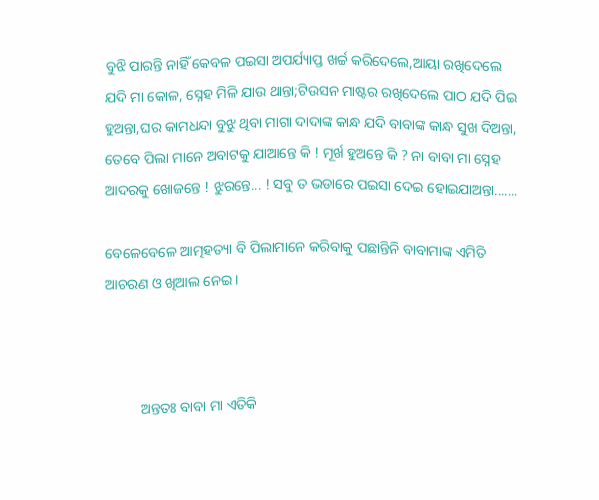ବୁଝି ପାରନ୍ତି ନାହିଁ କେବଳ ପଇସା ଅପର୍ଯ୍ୟାପ୍ତ ଖର୍ଚ୍ଚ କରିଦେଲେ,ଆୟା ରଖିଦେଲେ ଯଦି ମା କୋଳ, ସ୍ନେହ ମିଳି ଯାଉ ଥାନ୍ତା;ଟିଉସନ ମାଷ୍ଟର ରଖିଦେଲେ ପାଠ ଯଦି ପିଇ ହୁଅନ୍ତା,ଘର କାମଧନ୍ଦା ବୁଝୁ ଥିବା ମାଗା ଦାଦାଙ୍କ କାନ୍ଧ ଯଦି ବାବାଙ୍କ କାନ୍ଧ ସୁଖ ଦିଅନ୍ତା, ତେବେ ପିଲା ମାନେ ଅବାଟକୁ ଯାଆନ୍ତେ କି ! ମୂର୍ଖ ହୁଅନ୍ତେ କି ? ନା ବାବା ମା ସ୍ନେହ ଆଦରକୁ ଖୋଜନ୍ତେ ! ଝୁରନ୍ତେ... ! ସବୁ ତ ଭଡାରେ ପଇସା ଦେଇ ହୋଇଯାଅନ୍ତା.......

ବେଳେବେଳେ ଆତ୍ମହତ୍ୟା ବି ପିଲାମାନେ କରିବାକୁ ପଛାନ୍ତିନି ବାବାମାଙ୍କ ଏମିତି ଆଚରଣ ଓ ଖିଆଲ ନେଇ ।



          ଅନ୍ତତଃ ବାବା ମା ଏତିକି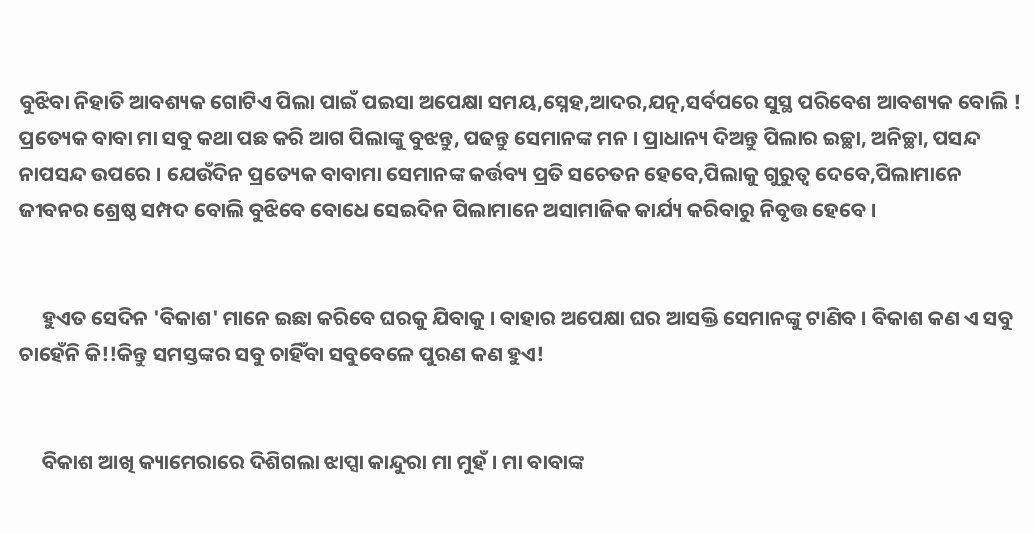ବୁଝିବା ନିହାତି ଆବଶ୍ୟକ ଗୋଟିଏ ପିଲା ପାଇଁ ପଇସା ଅପେକ୍ଷା ସମୟ,ସ୍ନେହ,ଆଦର,ଯତ୍ନ,ସର୍ବପରେ ସୁସ୍ଥ ପରିବେଶ ଆବଶ୍ୟକ ବୋଲି ! ପ୍ରତ୍ୟେକ ବାବା ମା ସବୁ କଥା ପଛ କରି ଆଗ ପିଲାଙ୍କୁ ବୁଝନ୍ତୁ, ପଢନ୍ତୁ ସେମାନଙ୍କ ମନ । ପ୍ରାଧାନ୍ୟ ଦିଅନ୍ତୁ ପିଲାର ଇଚ୍ଛା, ଅନିଚ୍ଛା, ପସନ୍ଦ ନାପସନ୍ଦ ଉପରେ । ଯେଉଁଦିନ ପ୍ରତ୍ୟେକ ବାବାମା ସେମାନଙ୍କ କର୍ତ୍ତବ୍ୟ ପ୍ରତି ସଚେତନ ହେବେ,ପିଲାକୁ ଗୁରୁତ୍ୱ ଦେବେ,ପିଲାମାନେ ଜୀବନର ଶ୍ରେଷ୍ଠ ସମ୍ପଦ ବୋଲି ବୁଝିବେ ବୋଧେ ସେଇଦିନ ପିଲାମାନେ ଅସାମାଜିକ କାର୍ଯ୍ୟ କରିବାରୁ ନିବୃତ୍ତ ହେବେ ।


     ହୁଏତ ସେଦିନ 'ବିକାଶ' ମାନେ ଇଛା କରିବେ ଘରକୁ ଯିବାକୁ । ବାହାର ଅପେକ୍ଷା ଘର ଆସକ୍ତି ସେମାନଙ୍କୁ ଟାଣିବ । ବିକାଶ କଣ ଏ ସବୁ ଚାହେଁନି କି!!କିନ୍ତୁ ସମସ୍ତଙ୍କର ସବୁ ଚାହିଁବା ସବୁବେଳେ ପୁରଣ କଣ ହୁଏ!


     ବିକାଶ ଆଖି କ୍ୟାମେରାରେ ଦିଶିଗଲା ଝାପ୍ସା କାନ୍ଦୁରା ମା ମୁହଁ । ମା ବାବାଙ୍କ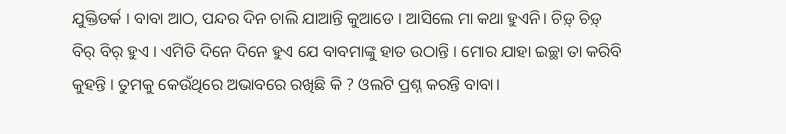ଯୁକ୍ତିତର୍କ । ବାବା ଆଠ, ପନ୍ଦର ଦିନ ଚାଲି ଯାଆନ୍ତି କୁଆଡେ । ଆସିଲେ ମା କଥା ହୁଏନି। ଚିଡ଼୍ ଚିଡ଼୍ ବିର୍ ବିର୍ ହୁଏ । ଏମିତି ଦିନେ ଦିନେ ହୁଏ ଯେ ବାବମାଙ୍କୁ ହାତ ଉଠାନ୍ତି । ମୋର ଯାହା ଇଚ୍ଛା ତା କରିବି କୁହନ୍ତି । ତୁମକୁ କେଉଁଥିରେ ଅଭାବରେ ରଖିଛି କି ? ଓଲଟି ପ୍ରଶ୍ନ କରନ୍ତି ବାବା।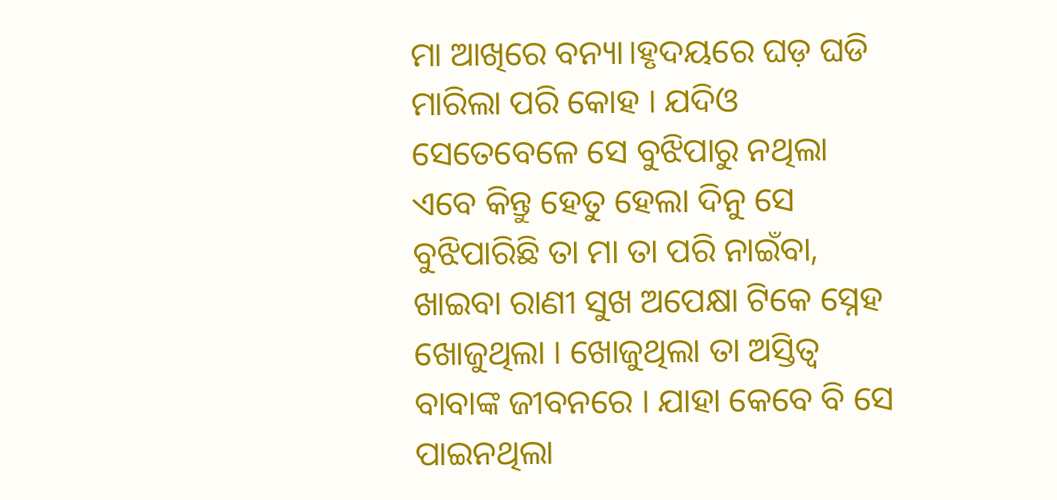ମା ଆଖିରେ ବନ୍ୟା।ହୃଦୟରେ ଘଡ଼ ଘଡି ମାରିଲା ପରି କୋହ । ଯଦିଓ ସେତେବେଳେ ସେ ବୁଝିପାରୁ ନଥିଲା ଏବେ କିନ୍ତୁ ହେତୁ ହେଲା ଦିନୁ ସେ ବୁଝିପାରିଛି ତା ମା ତା ପରି ନାଇଁବା, ଖାଇବା ରାଣୀ ସୁଖ ଅପେକ୍ଷା ଟିକେ ସ୍ନେହ ଖୋଜୁଥିଲା । ଖୋଜୁଥିଲା ତା ଅସ୍ତିତ୍ୱ ବାବାଙ୍କ ଜୀବନରେ । ଯାହା କେବେ ବି ସେ ପାଇନଥିଲା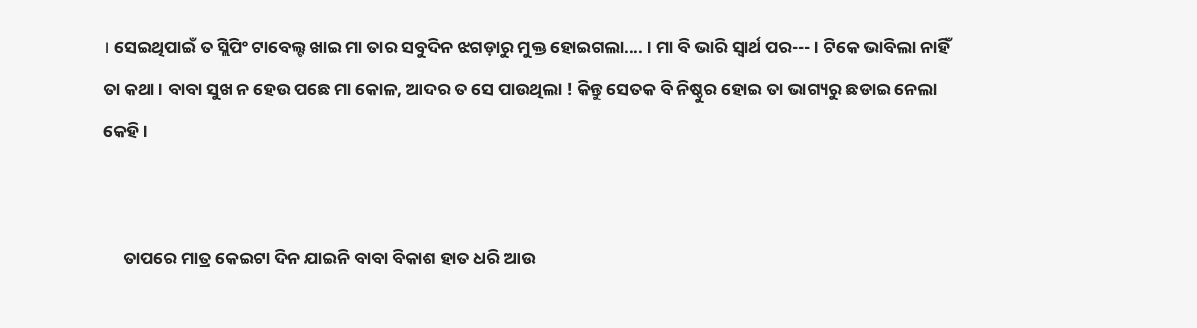। ସେଇଥିପାଇଁ ତ ସ୍ଲିପିଂ ଟାବେଲ୍ଟ ଖାଇ ମା ତାର ସବୁଦିନ ଝଗଡ଼ାରୁ ମୁକ୍ତ ହୋଇଗଲା.... । ମା ବି ଭାରି ସ୍ୱାର୍ଥ ପର--- । ଟିକେ ଭାବିଲା ନାହିଁ ତା କଥା । ବାବା ସୁଖ ନ ହେଉ ପଛେ ମା କୋଳ, ଆଦର ତ ସେ ପାଉଥିଲା ! କିନ୍ତୁ ସେତକ ବି ନିଷ୍ଠୁର ହୋଇ ତା ଭାଗ୍ୟରୁ ଛଡାଇ ନେଲା କେହି ।


     ତାପରେ ମାତ୍ର କେଇଟା ଦିନ ଯାଇନି ବାବା ବିକାଶ ହାତ ଧରି ଆଉ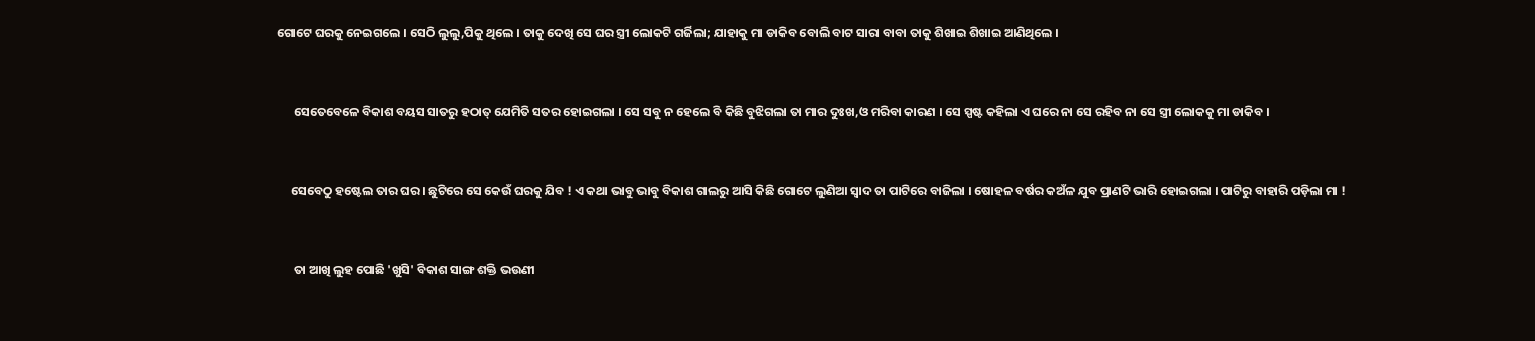ଗୋଟେ ଘରକୁ ନେଇଗଲେ । ସେଠି ଲୁଲୁ,ପିକୁ ଥିଲେ । ତାକୁ ଦେଖି ସେ ଘର ସ୍ତ୍ରୀ ଲୋକଟି ଗର୍ଜିଲା; ଯାହାକୁ ମା ଡାକିବ ବୋଲି ବାଟ ସାରା ବାବା ତାକୁ ଶିଖାଇ ଶିଖାଇ ଆଣିଥିଲେ ।


      ସେତେବେଳେ ବିକାଶ ବୟସ ସାତରୁ ହଠାତ୍ ଯେମିତି ସତର ହୋଇଗଲା । ସେ ସବୁ ନ ହେଲେ ବି କିଛି ବୁଝିଗଲା ତା ମାର ଦୁଃଖ,ଓ ମରିବା କାରଣ । ସେ ସ୍ପଷ୍ଟ କହିଲା ଏ ଘରେ ନା ସେ ରହିବ ନା ସେ ସ୍ତ୍ରୀ ଲୋକକୁ ମା ଡାକିବ ।


     ସେବେଠୁ ହଷ୍ଟେଲ ତାର ଘର । ଛୁଟିରେ ସେ କେଉଁ ଘରକୁ ଯିବ ! ଏ କଥା ଭାବୁ ଭାବୁ ବିକାଶ ଗାଲରୁ ଆସି କିଛି ଗୋଟେ ଲୁଣିଆ ସ୍ୱାଦ ତା ପାଟିରେ ବାଜିଲା । ଷୋହଳ ବର୍ଷର କଅଁଳ ଯୁବ ପ୍ରାଣଟି ଭାରି ହୋଇଗଲା । ପାଟିରୁ ବାହାରି ପଡ଼ିଲା ମା !


      ତା ଆଖି ଲୁହ ପୋଛି 'ଖୁସି' ବିକାଶ ସାଙ୍ଗ ଶକ୍ତି ଭଉଣୀ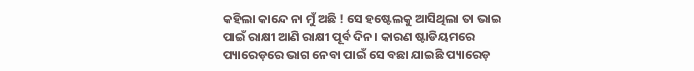କହିଲା କାନ୍ଦେ ନା ମୁଁ ଅଛି ! ସେ ହଷ୍ଟେଲକୁ ଆସିଥିଲା ତା ଭାଇ ପାଇଁ ରାକ୍ଷୀ ଆଣି ରାକ୍ଷୀ ପୂର୍ବ ଦିନ। କାରଣ ଷ୍ଟାଡିୟମରେ ପ୍ୟାରେଡ଼ରେ ଭାଗ ନେବା ପାଇଁ ସେ ବଛା ଯାଇଛି ପ୍ୟାରେଡ଼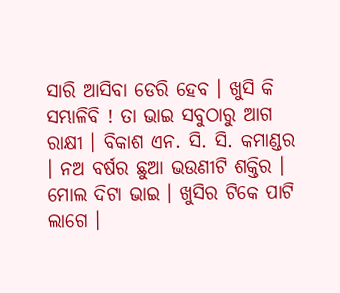ସାରି ଆସିବା ଡେରି ହେବ । ଖୁସି କି ସମ୍ଭାଳିବି ! ତା ଭାଇ ସବୁଠାରୁ ଆଗ ରାକ୍ଷୀ । ବିକାଶ ଏନ. ସି. ସି. କମାଣ୍ଡର । ନଅ ବର୍ଷର ଛୁଆ ଭଉଣୀଟି ଶକ୍ତିର । ମୋଲ ଦିଟା ଭାଇ । ଖୁସିର ଟିକେ ପାଟି ଲାଗେ ।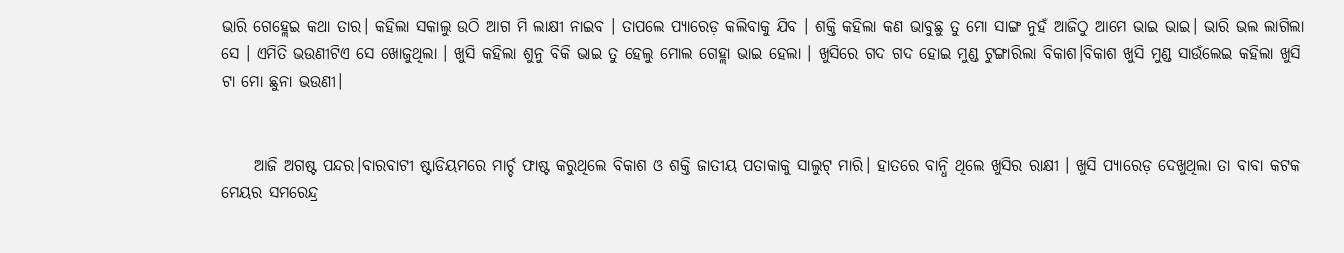ଭାରି ଗେହ୍ଲେଇ କଥା ତାର। କହିଲା ସକାଲୁ ଉଠି ଆଗ ମି ଲାକ୍ଷୀ ନାଇବ । ତାପଲେ ପ୍ୟାରେଡ଼ କଲିବାକୁ ଯିବ । ଶକ୍ତି କହିଲା କଣ ଭାବୁଛୁ ତୁ ମୋ ସାଙ୍ଗ ନୁହଁ ଆଜିଠୁ ଆମେ ଭାଇ ଭାଇ। ଭାରି ଭଲ ଲାଗିଲା ସେ । ଏମିତି ଭଉଣୀଟିଏ ସେ ଖୋଜୁଥିଲା । ଖୁସି କହିଲା ଶୁନୁ ବିକି ଭାଇ ତୁ ହେଲୁ ମୋଲ ଗେହ୍ଲା ଭାଇ ହେଲା । ଖୁସିରେ ଗଦ ଗଦ ହୋଇ ମୁଣ୍ଡ ଟୁଙ୍ଗାରିଲା ବିକାଶ।ବିକାଶ ଖୁସି ମୁଣ୍ଡ ସାଉଁଲେଇ କହିଲା ଖୁସି ଟା ମୋ ଛୁନା ଭଉଣୀ।


     ଆଜି ଅଗଷ୍ଟ ପନ୍ଦର।ବାରବାଟୀ ଷ୍ଟାଡିୟମରେ ମାର୍ଚ୍ଚ ଫାଷ୍ଟ କରୁଥିଲେ ବିକାଶ ଓ ଶକ୍ତି ଜାତୀୟ ପତାକାକୁ ସାଲୁଟ୍ ମାରି। ହାତରେ ବାନ୍ଧି ଥିଲେ ଖୁସିର ରାକ୍ଷୀ । ଖୁସି ପ୍ୟାରେଡ଼ ଦେଖୁଥିଲା ତା ବାବା କଟକ ମେୟର ସମରେନ୍ଦ୍ର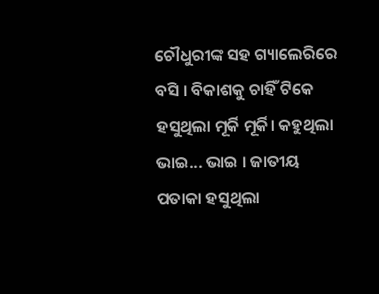ଚୌଧୁରୀଙ୍କ ସହ ଗ୍ୟାଲେରିରେ ବସି । ବିକାଶକୁ ଚାହିଁ ଟିକେ ହସୁଥିଲା ମୂର୍କି ମୂର୍କି। କହୁଥିଲା ଭାଇ... ଭାଇ । ଜାତୀୟ ପତାକା ହସୁଥିଲା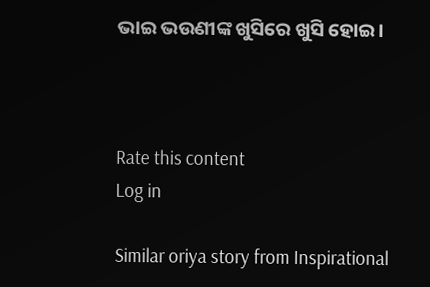ଭାଇ ଭଉଣୀଙ୍କ ଖୁସିରେ ଖୁସି ହୋଇ।



Rate this content
Log in

Similar oriya story from Inspirational